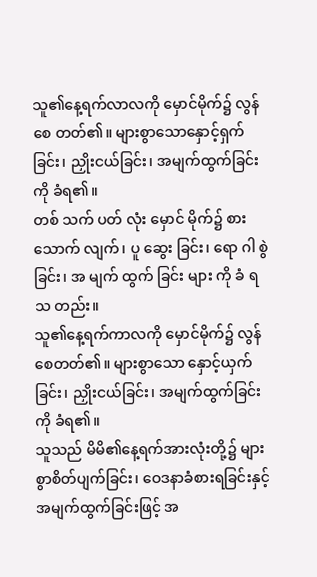သူ၏နေ့ရက်လာလကို မှောင်မိုက်၌ လွန်စေ တတ်၏။ များစွာသောနှောင့်ရှက်ခြင်း၊ ညှိုးငယ်ခြင်း၊ အမျက်ထွက်ခြင်းကို ခံရ၏။
တစ် သက် ပတ် လုံး မှောင် မိုက်၌ စား သောက် လျက်၊ ပူ ဆွေး ခြင်း၊ ရော ဂါ စွဲ ခြင်း၊ အ မျက် ထွက် ခြင်း များ ကို ခံ ရ သ တည်း။
သူ၏နေ့ရက်ကာလကို မှောင်မိုက်၌ လွန်စေတတ်၏။ များစွာသော နှောင့်ယှက်ခြင်း၊ ညှိုးငယ်ခြင်း၊ အမျက်ထွက်ခြင်းကို ခံရ၏။
သူသည် မိမိ၏နေ့ရက်အားလုံးတို့၌ များစွာစိတ်ပျက်ခြင်း၊ ဝေဒနာခံစားရခြင်းနှင့် အမျက်ထွက်ခြင်းဖြင့် အ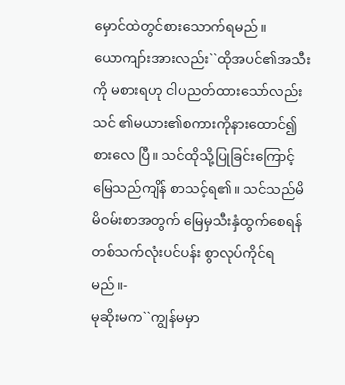မှောင်ထဲတွင်စားသောက်ရမည်။
ယောကျာ်းအားလည်း``ထိုအပင်၏အသီးကို မစားရဟု ငါပညတ်ထားသော်လည်း သင် ၏မယား၏စကားကိုနားထောင်၍စားလေ ပြီ။ သင်ထိုသို့ပြုခြင်းကြောင့်မြေသည်ကျိန် စာသင့်ရ၏။ သင်သည်မိမိဝမ်းစာအတွက် မြေမှသီးနှံထွက်စေရန် တစ်သက်လုံးပင်ပန်း စွာလုပ်ကိုင်ရမည်။-
မုဆိုးမက``ကျွန်မမှာ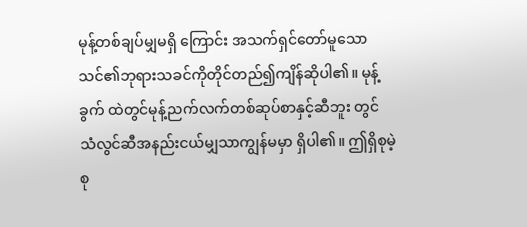မုန့်တစ်ချပ်မျှမရှိ ကြောင်း အသက်ရှင်တော်မူသောသင်၏ဘုရားသခင်ကိုတိုင်တည်၍ကျိန်ဆိုပါ၏။ မုန့်ခွက် ထဲတွင်မုန့်ညက်လက်တစ်ဆုပ်စာနှင့်ဆီဘူး တွင် သံလွင်ဆီအနည်းငယ်မျှသာကျွန်မမှာ ရှိပါ၏။ ဤရှိစုမဲ့စု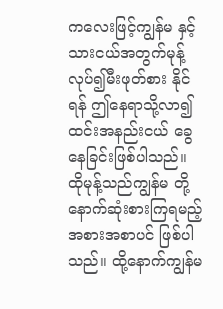ကလေးဖြင့်ကျွန်မ နှင့်သားငယ်အတွက်မုန့်လုပ်၍မီးဖုတ်စား နိုင်ရန် ဤနေရာသို့လာ၍ထင်းအနည်းငယ် ခွေနေခြင်းဖြစ်ပါသည်။ ထိုမုန့်သည်ကျွန်မ တို့နောက်ဆုံးစားကြရမည့်အစားအစာပင် ဖြစ်ပါသည်။ ထို့နောက်ကျွန်မ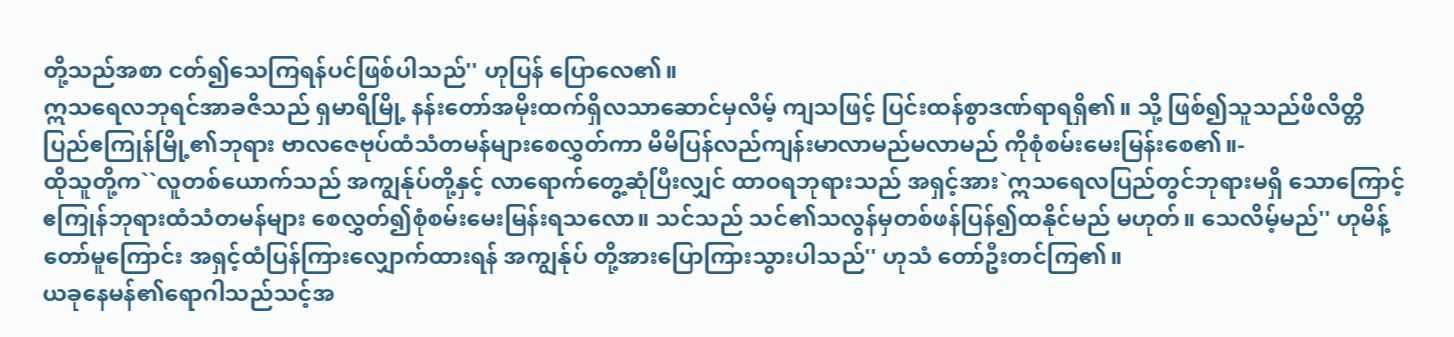တို့သည်အစာ ငတ်၍သေကြရန်ပင်ဖြစ်ပါသည်'' ဟုပြန် ပြောလေ၏။
ဣသရေလဘုရင်အာခဇိသည် ရှမာရိမြို့ နန်းတော်အမိုးထက်ရှိလသာဆောင်မှလိမ့် ကျသဖြင့် ပြင်းထန်စွာဒဏ်ရာရရှိ၏။ သို့ ဖြစ်၍သူသည်ဖိလိတ္တိပြည်ဧကြုန်မြို့၏ဘုရား ဗာလဇေဗုပ်ထံသံတမန်များစေလွှတ်ကာ မိမိပြန်လည်ကျန်းမာလာမည်မလာမည် ကိုစုံစမ်းမေးမြန်းစေ၏။-
ထိုသူတို့က``လူတစ်ယောက်သည် အကျွန်ုပ်တို့နှင့် လာရောက်တွေ့ဆုံပြီးလျှင် ထာဝရဘုရားသည် အရှင့်အား`ဣသရေလပြည်တွင်ဘုရားမရှိ သောကြောင့် ဧကြုန်ဘုရားထံသံတမန်များ စေလွှတ်၍စုံစမ်းမေးမြန်းရသလော။ သင်သည် သင်၏သလွန်မှတစ်ဖန်ပြန်၍ထနိုင်မည် မဟုတ်။ သေလိမ့်မည်'' ဟုမိန့်တော်မူကြောင်း အရှင့်ထံပြန်ကြားလျှောက်ထားရန် အကျွန်ုပ် တို့အားပြောကြားသွားပါသည်'' ဟုသံ တော်ဦးတင်ကြ၏။
ယခုနေမန်၏ရောဂါသည်သင့်အ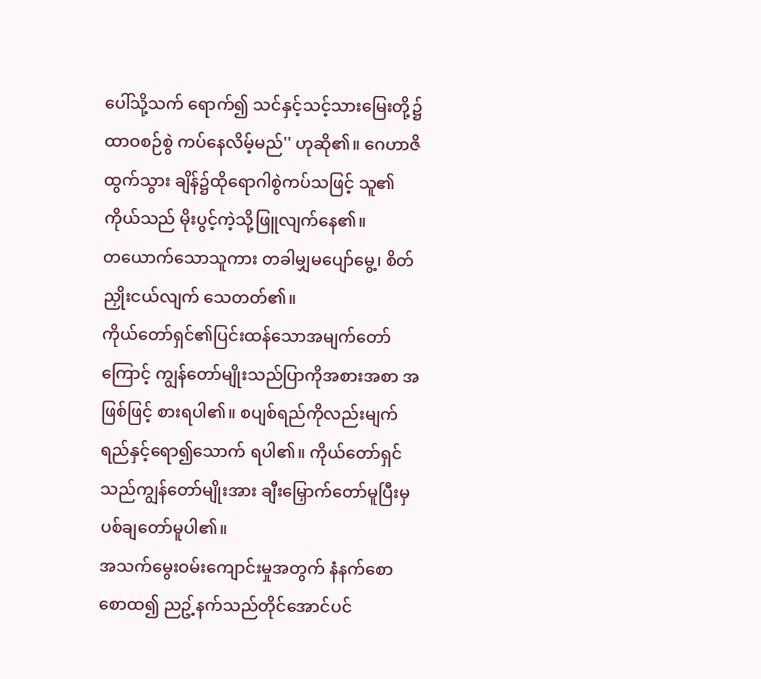ပေါ်သို့သက် ရောက်၍ သင်နှင့်သင့်သားမြေးတို့၌ထာဝစဉ်စွဲ ကပ်နေလိမ့်မည်'' ဟုဆို၏။ ဂေဟာဇိထွက်သွား ချိန်၌ထိုရောဂါစွဲကပ်သဖြင့် သူ၏ကိုယ်သည် မိုးပွင့်ကဲ့သို့ဖြူလျက်နေ၏။
တယောက်သောသူကား တခါမျှမပျော်မွေ့၊ စိတ်ညှိုးငယ်လျက် သေတတ်၏။
ကိုယ်တော်ရှင်၏ပြင်းထန်သောအမျက်တော် ကြောင့် ကျွန်တော်မျိုးသည်ပြာကိုအစားအစာ အဖြစ်ဖြင့် စားရပါ၏။ စပျစ်ရည်ကိုလည်းမျက်ရည်နှင့်ရော၍သောက် ရပါ၏။ ကိုယ်တော်ရှင်သည်ကျွန်တော်မျိုးအား ချီးမြှောက်တော်မူပြီးမှပစ်ချတော်မူပါ၏။
အသက်မွေးဝမ်းကျောင်းမှုအတွက် နံနက်စောစောထ၍ ညဥ့်နက်သည်တိုင်အောင်ပင်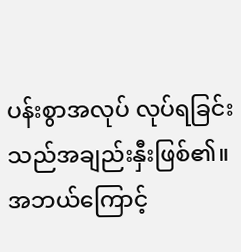ပန်းစွာအလုပ် လုပ်ရခြင်းသည်အချည်းနှီးဖြစ်၏။ အဘယ်ကြောင့်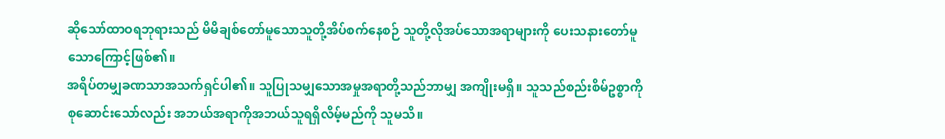ဆိုသော်ထာဝရဘုရားသည် မိမိချစ်တော်မူသောသူတို့အိပ်စက်နေစဉ် သူတို့လိုအပ်သောအရာများကို ပေးသနားတော်မူသောကြောင့်ဖြစ်၏။
အရိပ်တမျှခဏသာအသက်ရှင်ပါ၏။ သူပြုသမျှသောအမှုအရာတို့သည်ဘာမျှ အကျိုးမရှိ။ သူသည်စည်းစိမ်ဥစ္စာကိုစုဆောင်းသော်လည်း အဘယ်အရာကိုအဘယ်သူရရှိလိမ့်မည်ကို သူမသိ။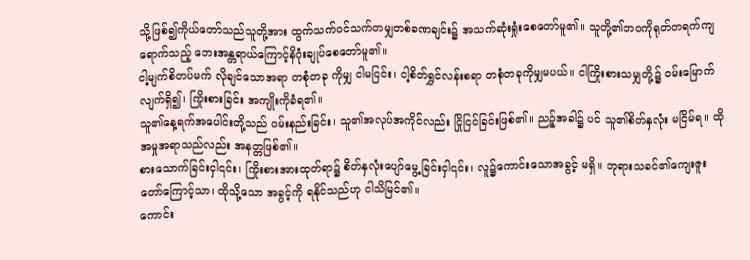သို့ဖြစ်၍ကိုယ်တော်သည်သူတို့အား ထွက်သက်ဝင်သက်တမျှတစ်ခဏချင်း၌ အသက်ဆုံးရှုံးစေတော်မူ၏။ သူတို့၏ဘဝကိုရုတ်တရက်ကျရောက်သည့် ဘေးအန္တရာယ်ကြောင့်နိဂုံးချုပ်စေတော်မူ၏။
ငါ့မျက်စိတပ်မက် လိုချင်သောအရာ တစုံတခု ကိုမျှ ငါမငြင်း၊ ငါ့စိတ်ရွှင်လန်းစရာ တစုံတခုကိုမျှမပယ်။ ငါကြိုးစားသမျှတို့၌ ဝမ်းမြောက်လျက်ရှိ၍၊ ကြိုးစားခြင်း အကျိုးကိုခံရ၏။
သူ၏နေ့ရက်အပေါင်းတို့သည် ဝမ်းနည်းခြင်း၊ သူ၏အလုပ်အကိုင်လည်း ငြိုငြင်ခြင်းဖြစ်၏။ ညဉ့်အခါ၌ ပင် သူ၏စိတ်နှလုံး မငြိမ်ရ။ ထိုအမှုအရာသည်လည်း အနတ္တဖြစ်၏။
စားသောက်ခြင်းငှါ၎င်း၊ ကြိုးစားအားထုတ်ရာ၌ စိတ်နှလုံးပျော်မွေ့ခြင်းငှါ၎င်း၊ လူ၌ကောင်းသောအခွင့် မရှိ။ ဘုရားသခင်၏ကျေးဇူးတော်ကြောင့်သာ၊ ထိုသို့သော အခွင့်ကို ရနိုင်သည်ဟု ငါသိမြင်၏။
ကောင်း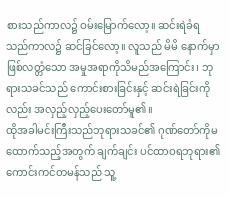စားသည်ကာလ၌ ဝမ်းမြောက်လော့။ ဆင်းရဲခံရသည်ကာလ၌ ဆင်ခြင်လော့။ လူသည် မိမိ နောက်မှာဖြစ်လတ္တံသော အမှုအရာကိုသိမည်အကြောင်း၊ ဘုရားသခင်သည် ကောင်းစားခြင်းနှင့် ဆင်းရဲခြင်းကို လည်း အလှည့်လှည့်ပေးတော်မူ၏။
ထိုအခါမင်းကြီးသည်ဘုရားသခင်၏ ဂုဏ်တော်ကိုမထောက်သည့်အတွက် ချက်ချင်း ပင်ထာဝရဘုရား၏ကောင်းကင်တမန်သည် သူ့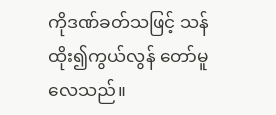ကိုဒဏ်ခတ်သဖြင့် သန်ထိုး၍ကွယ်လွန် တော်မူလေသည်။